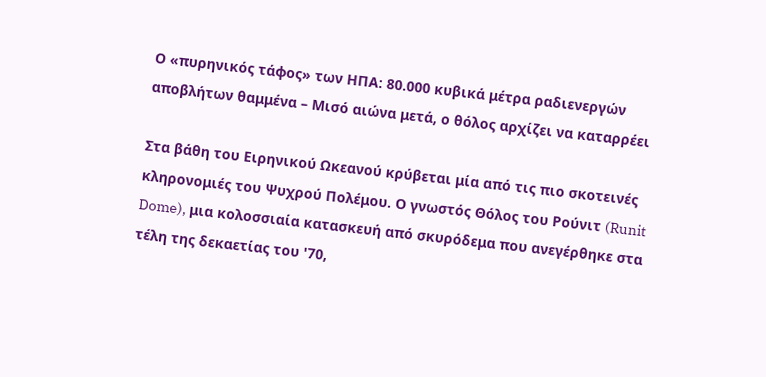Ο «πυρηνικός τάφος» των ΗΠΑ: 80.000 κυβικά μέτρα ραδιενεργών αποβλήτων θαμμένα – Μισό αιώνα μετά, ο θόλος αρχίζει να καταρρέει

Στα βάθη του Ειρηνικού Ωκεανού κρύβεται μία από τις πιο σκοτεινές κληρονομιές του Ψυχρού Πολέμου. Ο γνωστός Θόλος του Ρούνιτ (Runit Dome), μια κολοσσιαία κατασκευή από σκυρόδεμα που ανεγέρθηκε στα τέλη της δεκαετίας του '70,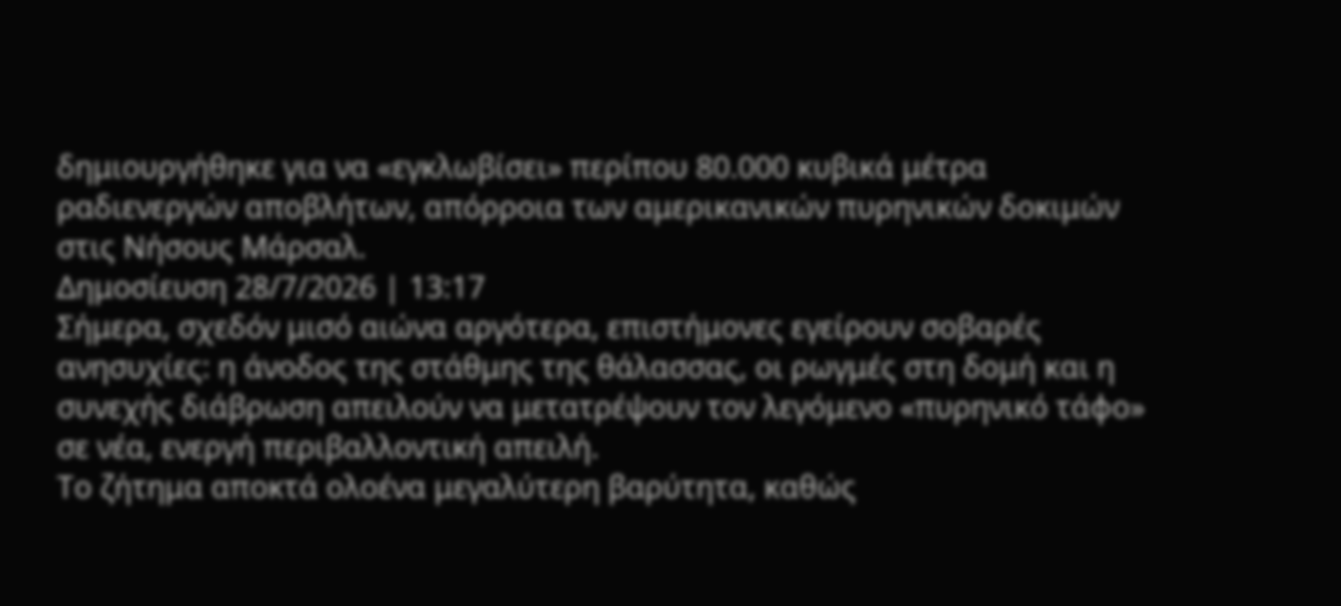δημιουργήθηκε για να «εγκλωβίσει» περίπου 80.000 κυβικά μέτρα ραδιενεργών αποβλήτων, απόρροια των αμερικανικών πυρηνικών δοκιμών στις Νήσους Μάρσαλ.
Δημοσίευση 28/7/2026 | 13:17
Σήμερα, σχεδόν μισό αιώνα αργότερα, επιστήμονες εγείρουν σοβαρές ανησυχίες: η άνοδος της στάθμης της θάλασσας, οι ρωγμές στη δομή και η συνεχής διάβρωση απειλούν να μετατρέψουν τον λεγόμενο «πυρηνικό τάφο» σε νέα, ενεργή περιβαλλοντική απειλή.
Το ζήτημα αποκτά ολοένα μεγαλύτερη βαρύτητα, καθώς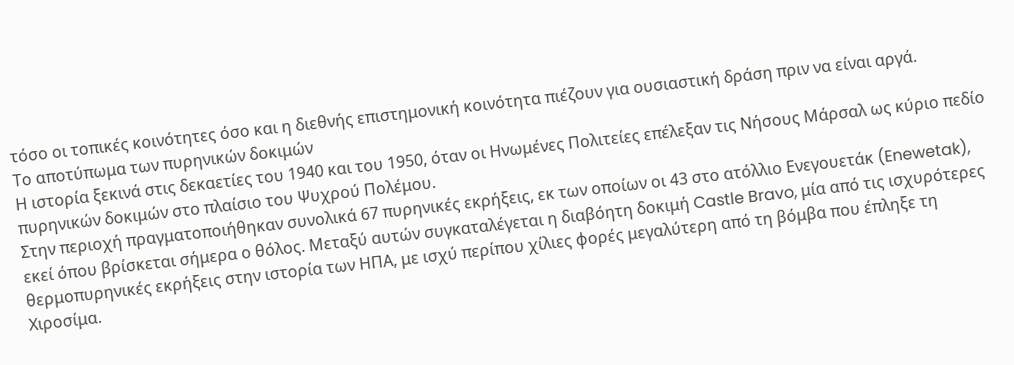τόσο οι τοπικές κοινότητες όσο και η διεθνής επιστημονική κοινότητα πιέζουν για ουσιαστική δράση πριν να είναι αργά.
Το αποτύπωμα των πυρηνικών δοκιμών
Η ιστορία ξεκινά στις δεκαετίες του 1940 και του 1950, όταν οι Ηνωμένες Πολιτείες επέλεξαν τις Νήσους Μάρσαλ ως κύριο πεδίο πυρηνικών δοκιμών στο πλαίσιο του Ψυχρού Πολέμου.
Στην περιοχή πραγματοποιήθηκαν συνολικά 67 πυρηνικές εκρήξεις, εκ των οποίων οι 43 στο ατόλλιο Ενεγουετάκ (Enewetak), εκεί όπου βρίσκεται σήμερα ο θόλος. Μεταξύ αυτών συγκαταλέγεται η διαβόητη δοκιμή Castle Bravo, μία από τις ισχυρότερες θερμοπυρηνικές εκρήξεις στην ιστορία των ΗΠΑ, με ισχύ περίπου χίλιες φορές μεγαλύτερη από τη βόμβα που έπληξε τη Χιροσίμα.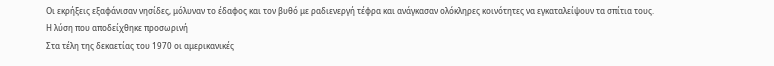Οι εκρήξεις εξαφάνισαν νησίδες, μόλυναν το έδαφος και τον βυθό με ραδιενεργή τέφρα και ανάγκασαν ολόκληρες κοινότητες να εγκαταλείψουν τα σπίτια τους.
Η λύση που αποδείχθηκε προσωρινή
Στα τέλη της δεκαετίας του 1970 οι αμερικανικές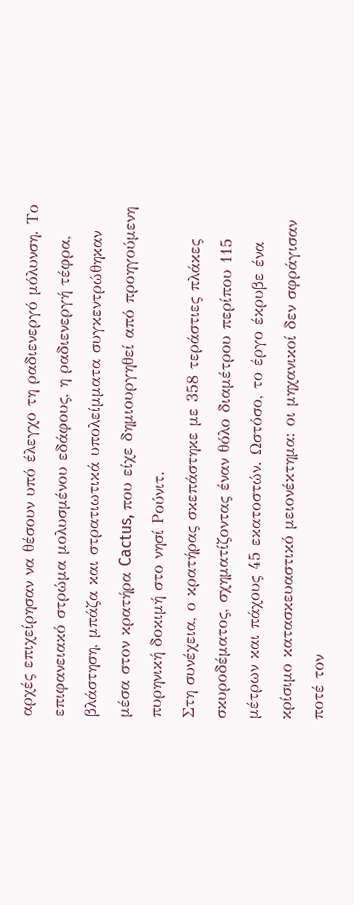αρχές επιχείρησαν να θέσουν υπό έλεγχο τη ραδιενεργό μόλυνση. Το επιφανειακό στρώμα μολυσμένου εδάφους, η ραδιενεργή τέφρα, βλάστηση, μπάζα και στρατιωτικά υπολείμματα συγκεντρώθηκαν μέσα στον κρατήρα Cactus, που είχε δημιουργηθεί από προηγούμενη πυρηνική δοκιμή στο νησί Ρούνιτ.
Στη συνέχεια, ο κρατήρας σκεπάστηκε με 358 τεράστιες πλάκες σκυροδέματος, σχηματίζοντας έναν θόλο διαμέτρου περίπου 115 μέτρων και πάχους 45 εκατοστών. Ωστόσο, το έργο έκρυβε ένα κρίσιμο κατασκευαστικό μειονέκτημα: οι μηχανικοί δεν σφράγισαν ποτέ τον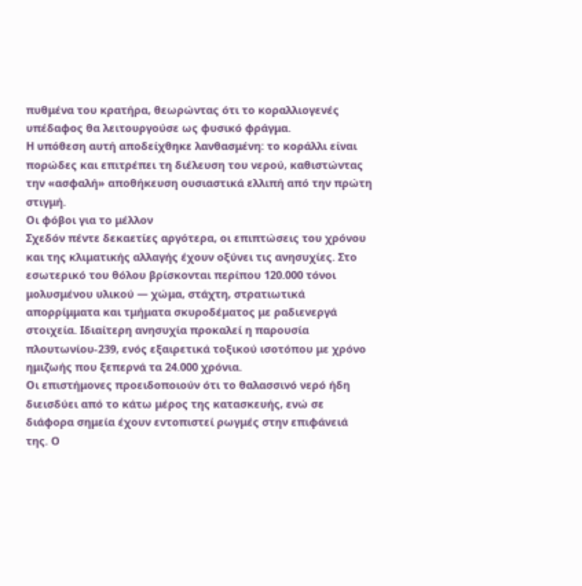πυθμένα του κρατήρα, θεωρώντας ότι το κοραλλιογενές υπέδαφος θα λειτουργούσε ως φυσικό φράγμα.
Η υπόθεση αυτή αποδείχθηκε λανθασμένη: το κοράλλι είναι πορώδες και επιτρέπει τη διέλευση του νερού, καθιστώντας την «ασφαλή» αποθήκευση ουσιαστικά ελλιπή από την πρώτη στιγμή.
Οι φόβοι για το μέλλον
Σχεδόν πέντε δεκαετίες αργότερα, οι επιπτώσεις του χρόνου και της κλιματικής αλλαγής έχουν οξύνει τις ανησυχίες. Στο εσωτερικό του θόλου βρίσκονται περίπου 120.000 τόνοι μολυσμένου υλικού — χώμα, στάχτη, στρατιωτικά απορρίμματα και τμήματα σκυροδέματος με ραδιενεργά στοιχεία. Ιδιαίτερη ανησυχία προκαλεί η παρουσία πλουτωνίου-239, ενός εξαιρετικά τοξικού ισοτόπου με χρόνο ημιζωής που ξεπερνά τα 24.000 χρόνια.
Οι επιστήμονες προειδοποιούν ότι το θαλασσινό νερό ήδη διεισδύει από το κάτω μέρος της κατασκευής, ενώ σε διάφορα σημεία έχουν εντοπιστεί ρωγμές στην επιφάνειά της. Ο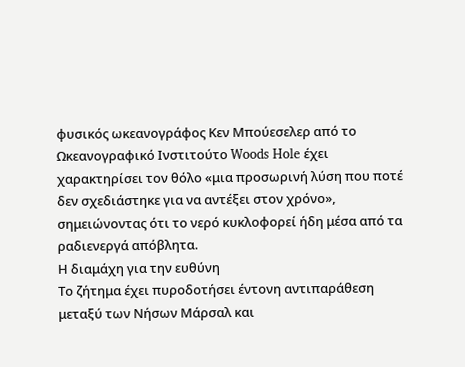φυσικός ωκεανογράφος Κεν Μπούεσελερ από το Ωκεανογραφικό Ινστιτούτο Woods Hole έχει χαρακτηρίσει τον θόλο «μια προσωρινή λύση που ποτέ δεν σχεδιάστηκε για να αντέξει στον χρόνο», σημειώνοντας ότι το νερό κυκλοφορεί ήδη μέσα από τα ραδιενεργά απόβλητα.
Η διαμάχη για την ευθύνη
Το ζήτημα έχει πυροδοτήσει έντονη αντιπαράθεση μεταξύ των Νήσων Μάρσαλ και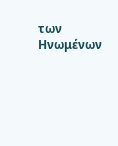των Ηνωμένων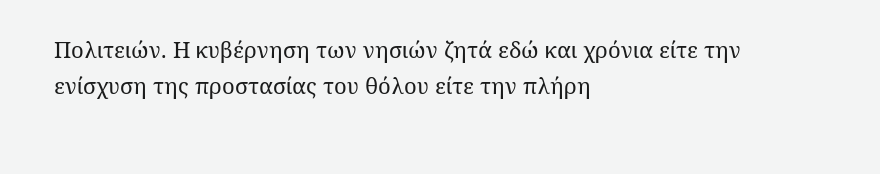Πολιτειών. Η κυβέρνηση των νησιών ζητά εδώ και χρόνια είτε την ενίσχυση της προστασίας του θόλου είτε την πλήρη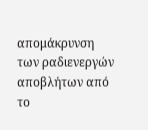απομάκρυνση των ραδιενεργών αποβλήτων από το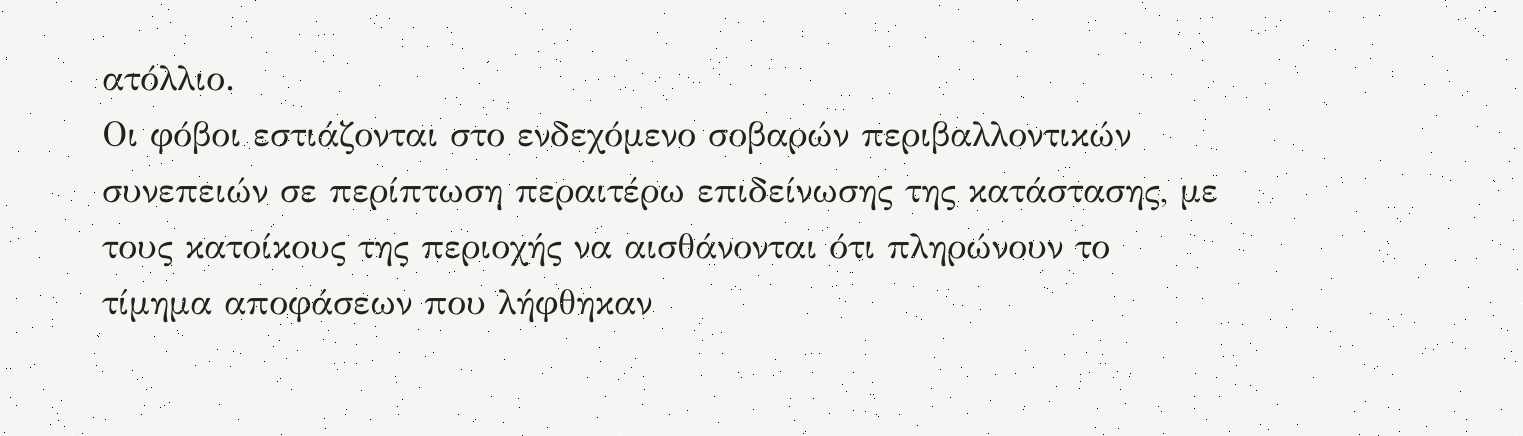ατόλλιο.
Οι φόβοι εστιάζονται στο ενδεχόμενο σοβαρών περιβαλλοντικών συνεπειών σε περίπτωση περαιτέρω επιδείνωσης της κατάστασης, με τους κατοίκους της περιοχής να αισθάνονται ότι πληρώνουν το τίμημα αποφάσεων που λήφθηκαν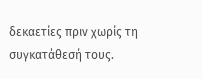δεκαετίες πριν χωρίς τη συγκατάθεσή τους.